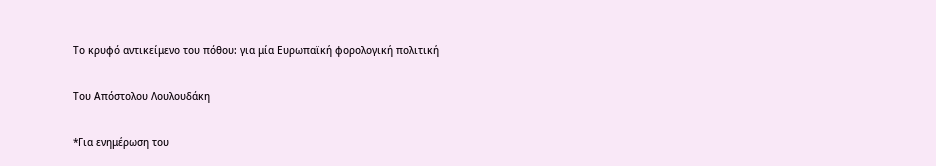Το κρυφό αντικείμενο του πόθου: για μία Ευρωπαϊκή φορολογική πολιτική

Του Απόστολου Λουλουδάκη

*Για ενημέρωση του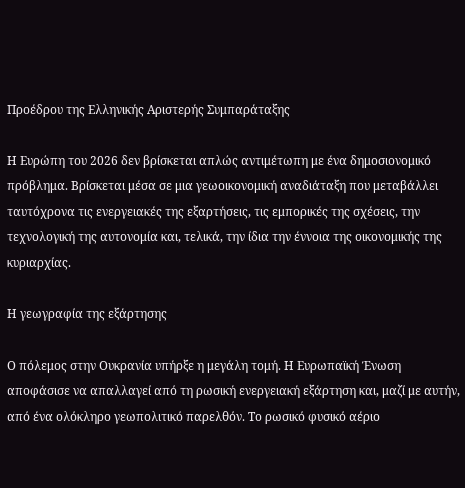Προέδρου της Ελληνικής Αριστερής Συμπαράταξης

Η Ευρώπη του 2026 δεν βρίσκεται απλώς αντιμέτωπη με ένα δημοσιονομικό πρόβλημα. Βρίσκεται μέσα σε μια γεωοικονομική αναδιάταξη που μεταβάλλει ταυτόχρονα τις ενεργειακές της εξαρτήσεις, τις εμπορικές της σχέσεις, την τεχνολογική της αυτονομία και, τελικά, την ίδια την έννοια της οικονομικής της κυριαρχίας.

Η γεωγραφία της εξάρτησης

Ο πόλεμος στην Ουκρανία υπήρξε η μεγάλη τομή. Η Ευρωπαϊκή Ένωση αποφάσισε να απαλλαγεί από τη ρωσική ενεργειακή εξάρτηση και, μαζί με αυτήν, από ένα ολόκληρο γεωπολιτικό παρελθόν. Το ρωσικό φυσικό αέριο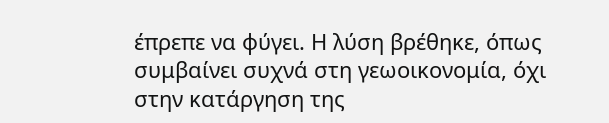έπρεπε να φύγει. Η λύση βρέθηκε, όπως συμβαίνει συχνά στη γεωοικονομία, όχι στην κατάργηση της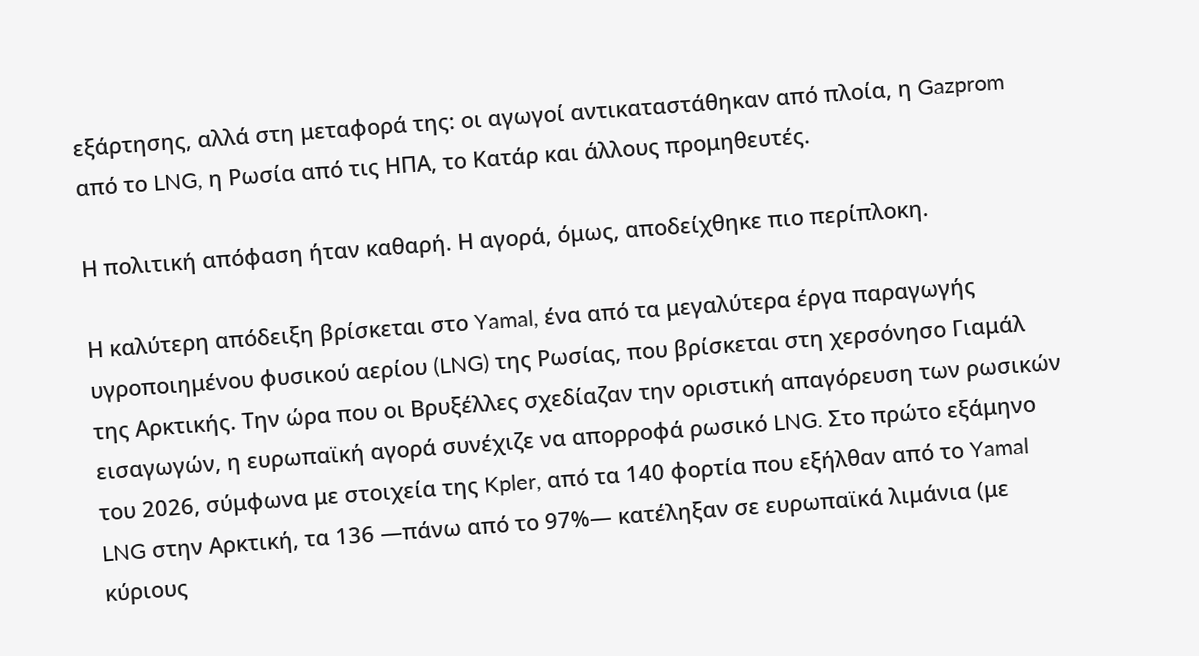εξάρτησης, αλλά στη μεταφορά της: οι αγωγοί αντικαταστάθηκαν από πλοία, η Gazprom από το LNG, η Ρωσία από τις ΗΠΑ, το Κατάρ και άλλους προμηθευτές.

Η πολιτική απόφαση ήταν καθαρή. Η αγορά, όμως, αποδείχθηκε πιο περίπλοκη.

Η καλύτερη απόδειξη βρίσκεται στο Yamal, ένα από τα μεγαλύτερα έργα παραγωγής υγροποιημένου φυσικού αερίου (LNG) της Ρωσίας, που βρίσκεται στη χερσόνησο Γιαμάλ της Αρκτικής. Την ώρα που οι Βρυξέλλες σχεδίαζαν την οριστική απαγόρευση των ρωσικών εισαγωγών, η ευρωπαϊκή αγορά συνέχιζε να απορροφά ρωσικό LNG. Στο πρώτο εξάμηνο του 2026, σύμφωνα με στοιχεία της Kpler, από τα 140 φορτία που εξήλθαν από το Yamal LNG στην Αρκτική, τα 136 —πάνω από το 97%— κατέληξαν σε ευρωπαϊκά λιμάνια (με κύριους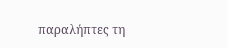παραλήπτες τη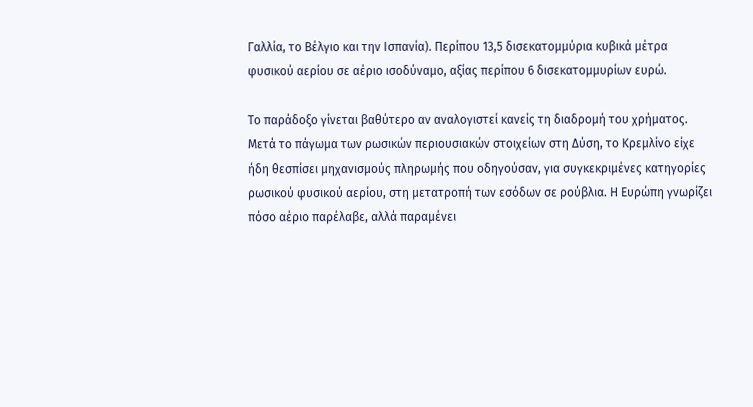Γαλλία, το Βέλγιο και την Ισπανία). Περίπου 13,5 δισεκατομμύρια κυβικά μέτρα φυσικού αερίου σε αέριο ισοδύναμο, αξίας περίπου 6 δισεκατομμυρίων ευρώ.

Το παράδοξο γίνεται βαθύτερο αν αναλογιστεί κανείς τη διαδρομή του χρήματος. Μετά το πάγωμα των ρωσικών περιουσιακών στοιχείων στη Δύση, το Κρεμλίνο είχε ήδη θεσπίσει μηχανισμούς πληρωμής που οδηγούσαν, για συγκεκριμένες κατηγορίες ρωσικού φυσικού αερίου, στη μετατροπή των εσόδων σε ρούβλια. Η Ευρώπη γνωρίζει πόσο αέριο παρέλαβε, αλλά παραμένει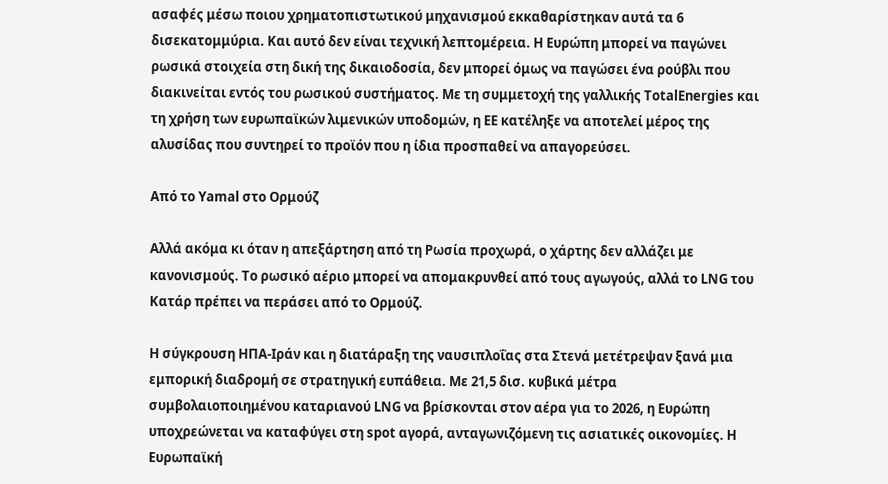ασαφές μέσω ποιου χρηματοπιστωτικού μηχανισμού εκκαθαρίστηκαν αυτά τα 6 δισεκατομμύρια. Και αυτό δεν είναι τεχνική λεπτομέρεια. Η Ευρώπη μπορεί να παγώνει ρωσικά στοιχεία στη δική της δικαιοδοσία, δεν μπορεί όμως να παγώσει ένα ρούβλι που διακινείται εντός του ρωσικού συστήματος. Με τη συμμετοχή της γαλλικής TotalEnergies και τη χρήση των ευρωπαϊκών λιμενικών υποδομών, η ΕΕ κατέληξε να αποτελεί μέρος της αλυσίδας που συντηρεί το προϊόν που η ίδια προσπαθεί να απαγορεύσει.

Από το Yamal στο Ορμούζ

Αλλά ακόμα κι όταν η απεξάρτηση από τη Ρωσία προχωρά, ο χάρτης δεν αλλάζει με κανονισμούς. Το ρωσικό αέριο μπορεί να απομακρυνθεί από τους αγωγούς, αλλά το LNG του Κατάρ πρέπει να περάσει από το Ορμούζ.

Η σύγκρουση ΗΠΑ-Ιράν και η διατάραξη της ναυσιπλοΐας στα Στενά μετέτρεψαν ξανά μια εμπορική διαδρομή σε στρατηγική ευπάθεια. Με 21,5 δισ. κυβικά μέτρα συμβολαιοποιημένου καταριανού LNG να βρίσκονται στον αέρα για το 2026, η Ευρώπη υποχρεώνεται να καταφύγει στη spot αγορά, ανταγωνιζόμενη τις ασιατικές οικονομίες. Η Ευρωπαϊκή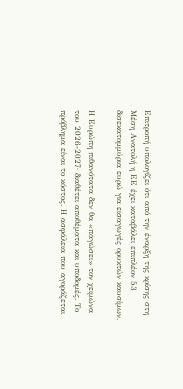Επιτροπή υπολογίζει ότι από την έναρξη της κρίσης στη Μέση Ανατολή η ΕΕ έχει καταβάλει επιπλέον 53 δισεκατομμύρια ευρώ για εισαγωγές ορυκτών καυσίμων.

Η Ευρώπη πιθανότατα δεν θα «παγώσει» τον χειμώνα του 2026-2027· διαθέτει αποθέματα και υποδομές. Το πρόβλημα είναι το κόστος. Η ασφάλεια που αγοράζεται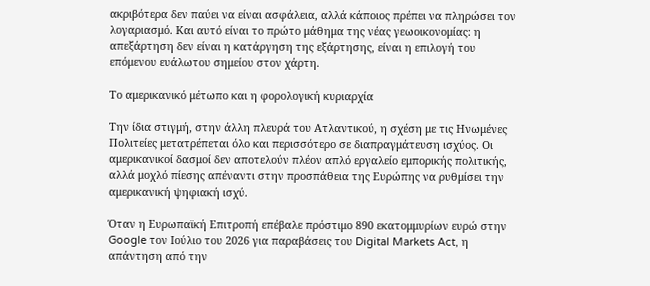ακριβότερα δεν παύει να είναι ασφάλεια, αλλά κάποιος πρέπει να πληρώσει τον λογαριασμό. Και αυτό είναι το πρώτο μάθημα της νέας γεωοικονομίας: η απεξάρτηση δεν είναι η κατάργηση της εξάρτησης, είναι η επιλογή του επόμενου ευάλωτου σημείου στον χάρτη.

Το αμερικανικό μέτωπο και η φορολογική κυριαρχία

Την ίδια στιγμή, στην άλλη πλευρά του Ατλαντικού, η σχέση με τις Ηνωμένες Πολιτείες μετατρέπεται όλο και περισσότερο σε διαπραγμάτευση ισχύος. Οι αμερικανικοί δασμοί δεν αποτελούν πλέον απλό εργαλείο εμπορικής πολιτικής, αλλά μοχλό πίεσης απέναντι στην προσπάθεια της Ευρώπης να ρυθμίσει την αμερικανική ψηφιακή ισχύ.

Όταν η Ευρωπαϊκή Επιτροπή επέβαλε πρόστιμο 890 εκατομμυρίων ευρώ στην Google τον Ιούλιο του 2026 για παραβάσεις του Digital Markets Act, η απάντηση από την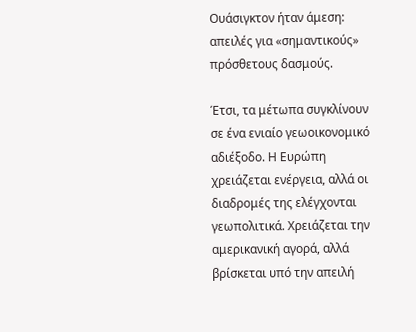Ουάσιγκτον ήταν άμεση: απειλές για «σημαντικούς» πρόσθετους δασμούς.

Έτσι, τα μέτωπα συγκλίνουν σε ένα ενιαίο γεωοικονομικό αδιέξοδο. Η Ευρώπη χρειάζεται ενέργεια, αλλά οι διαδρομές της ελέγχονται γεωπολιτικά. Χρειάζεται την αμερικανική αγορά, αλλά βρίσκεται υπό την απειλή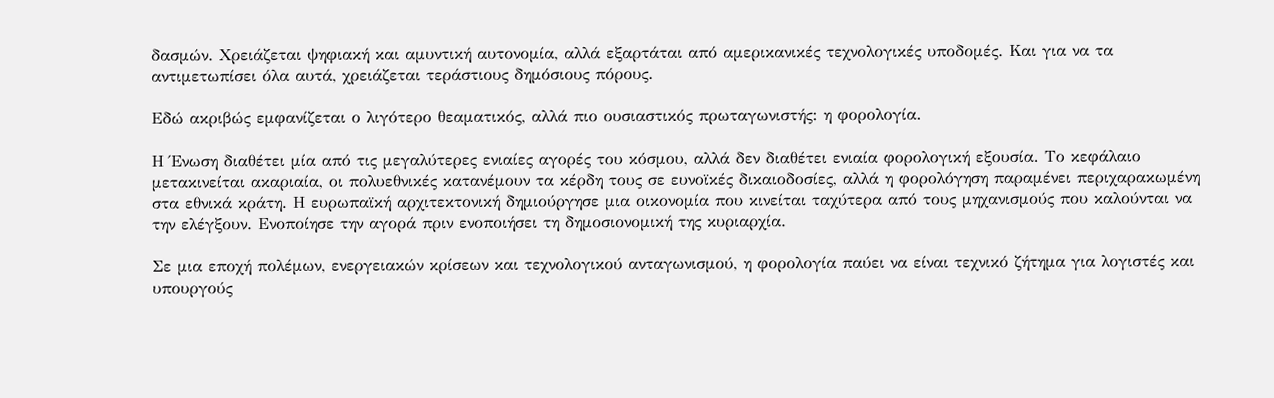δασμών. Χρειάζεται ψηφιακή και αμυντική αυτονομία, αλλά εξαρτάται από αμερικανικές τεχνολογικές υποδομές. Και για να τα αντιμετωπίσει όλα αυτά, χρειάζεται τεράστιους δημόσιους πόρους.

Εδώ ακριβώς εμφανίζεται ο λιγότερο θεαματικός, αλλά πιο ουσιαστικός πρωταγωνιστής: η φορολογία.

Η Ένωση διαθέτει μία από τις μεγαλύτερες ενιαίες αγορές του κόσμου, αλλά δεν διαθέτει ενιαία φορολογική εξουσία. Το κεφάλαιο μετακινείται ακαριαία, οι πολυεθνικές κατανέμουν τα κέρδη τους σε ευνοϊκές δικαιοδοσίες, αλλά η φορολόγηση παραμένει περιχαρακωμένη στα εθνικά κράτη. Η ευρωπαϊκή αρχιτεκτονική δημιούργησε μια οικονομία που κινείται ταχύτερα από τους μηχανισμούς που καλούνται να την ελέγξουν. Ενοποίησε την αγορά πριν ενοποιήσει τη δημοσιονομική της κυριαρχία.

Σε μια εποχή πολέμων, ενεργειακών κρίσεων και τεχνολογικού ανταγωνισμού, η φορολογία παύει να είναι τεχνικό ζήτημα για λογιστές και υπουργούς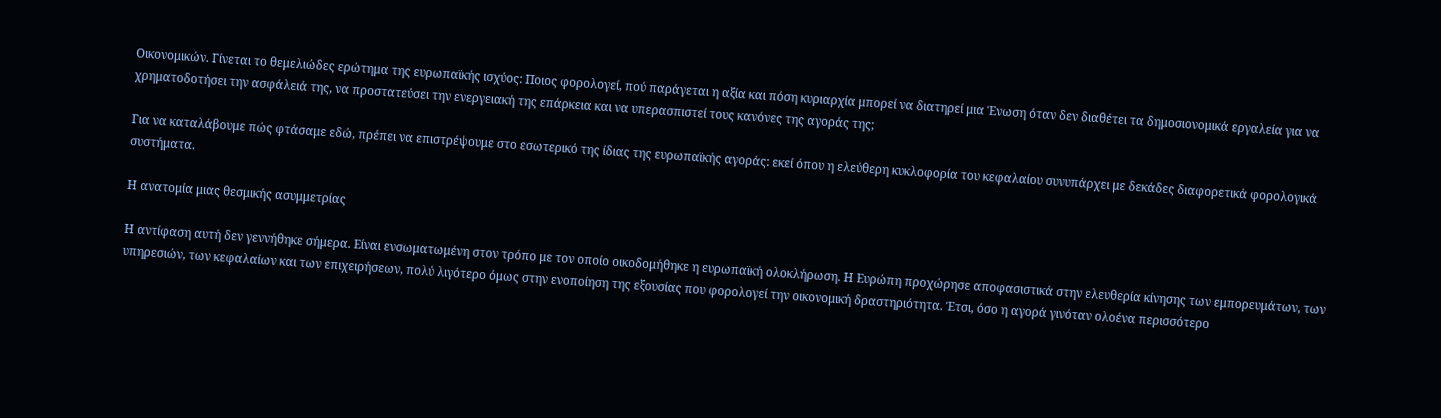Οικονομικών. Γίνεται το θεμελιώδες ερώτημα της ευρωπαϊκής ισχύος: Ποιος φορολογεί, πού παράγεται η αξία και πόση κυριαρχία μπορεί να διατηρεί μια Ένωση όταν δεν διαθέτει τα δημοσιονομικά εργαλεία για να χρηματοδοτήσει την ασφάλειά της, να προστατεύσει την ενεργειακή της επάρκεια και να υπερασπιστεί τους κανόνες της αγοράς της;

Για να καταλάβουμε πώς φτάσαμε εδώ, πρέπει να επιστρέψουμε στο εσωτερικό της ίδιας της ευρωπαϊκής αγοράς: εκεί όπου η ελεύθερη κυκλοφορία του κεφαλαίου συνυπάρχει με δεκάδες διαφορετικά φορολογικά συστήματα.

Η ανατομία μιας θεσμικής ασυμμετρίας

Η αντίφαση αυτή δεν γεννήθηκε σήμερα. Είναι ενσωματωμένη στον τρόπο με τον οποίο οικοδομήθηκε η ευρωπαϊκή ολοκλήρωση. Η Ευρώπη προχώρησε αποφασιστικά στην ελευθερία κίνησης των εμπορευμάτων, των υπηρεσιών, των κεφαλαίων και των επιχειρήσεων, πολύ λιγότερο όμως στην ενοποίηση της εξουσίας που φορολογεί την οικονομική δραστηριότητα. Έτσι, όσο η αγορά γινόταν ολοένα περισσότερο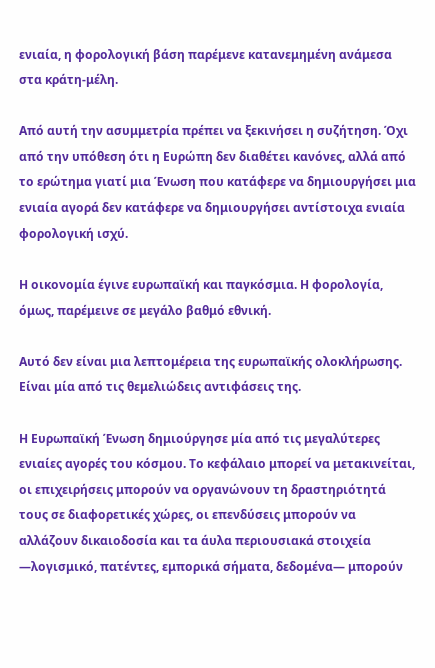ενιαία, η φορολογική βάση παρέμενε κατανεμημένη ανάμεσα στα κράτη-μέλη.

Από αυτή την ασυμμετρία πρέπει να ξεκινήσει η συζήτηση. Όχι από την υπόθεση ότι η Ευρώπη δεν διαθέτει κανόνες, αλλά από το ερώτημα γιατί μια Ένωση που κατάφερε να δημιουργήσει μια ενιαία αγορά δεν κατάφερε να δημιουργήσει αντίστοιχα ενιαία φορολογική ισχύ.

Η οικονομία έγινε ευρωπαϊκή και παγκόσμια. Η φορολογία, όμως, παρέμεινε σε μεγάλο βαθμό εθνική.

Αυτό δεν είναι μια λεπτομέρεια της ευρωπαϊκής ολοκλήρωσης. Είναι μία από τις θεμελιώδεις αντιφάσεις της.

Η Ευρωπαϊκή Ένωση δημιούργησε μία από τις μεγαλύτερες ενιαίες αγορές του κόσμου. Το κεφάλαιο μπορεί να μετακινείται, οι επιχειρήσεις μπορούν να οργανώνουν τη δραστηριότητά τους σε διαφορετικές χώρες, οι επενδύσεις μπορούν να αλλάζουν δικαιοδοσία και τα άυλα περιουσιακά στοιχεία —λογισμικό, πατέντες, εμπορικά σήματα, δεδομένα— μπορούν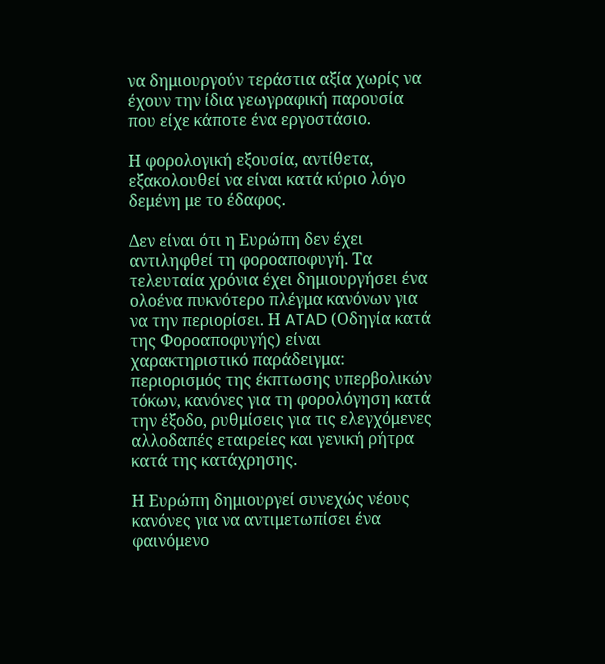να δημιουργούν τεράστια αξία χωρίς να έχουν την ίδια γεωγραφική παρουσία που είχε κάποτε ένα εργοστάσιο.

Η φορολογική εξουσία, αντίθετα, εξακολουθεί να είναι κατά κύριο λόγο δεμένη με το έδαφος.

Δεν είναι ότι η Ευρώπη δεν έχει αντιληφθεί τη φοροαποφυγή. Τα τελευταία χρόνια έχει δημιουργήσει ένα ολοένα πυκνότερο πλέγμα κανόνων για να την περιορίσει. Η ATAD (Οδηγία κατά της Φοροαποφυγής) είναι χαρακτηριστικό παράδειγμα: περιορισμός της έκπτωσης υπερβολικών τόκων, κανόνες για τη φορολόγηση κατά την έξοδο, ρυθμίσεις για τις ελεγχόμενες αλλοδαπές εταιρείες και γενική ρήτρα κατά της κατάχρησης.

Η Ευρώπη δημιουργεί συνεχώς νέους κανόνες για να αντιμετωπίσει ένα φαινόμενο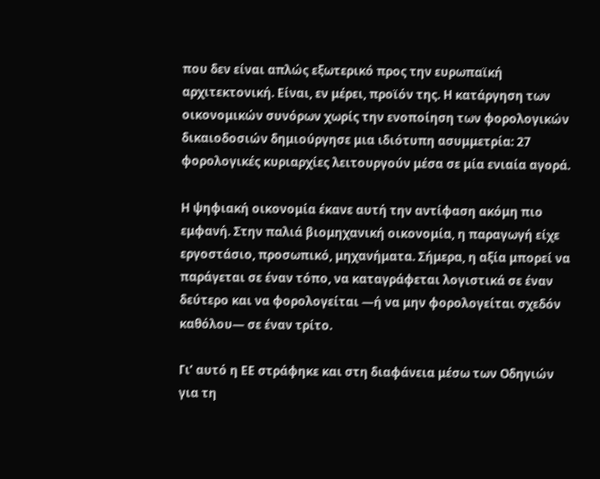που δεν είναι απλώς εξωτερικό προς την ευρωπαϊκή αρχιτεκτονική. Είναι, εν μέρει, προϊόν της. Η κατάργηση των οικονομικών συνόρων χωρίς την ενοποίηση των φορολογικών δικαιοδοσιών δημιούργησε μια ιδιότυπη ασυμμετρία: 27 φορολογικές κυριαρχίες λειτουργούν μέσα σε μία ενιαία αγορά.

Η ψηφιακή οικονομία έκανε αυτή την αντίφαση ακόμη πιο εμφανή. Στην παλιά βιομηχανική οικονομία, η παραγωγή είχε εργοστάσιο, προσωπικό, μηχανήματα. Σήμερα, η αξία μπορεί να παράγεται σε έναν τόπο, να καταγράφεται λογιστικά σε έναν δεύτερο και να φορολογείται —ή να μην φορολογείται σχεδόν καθόλου— σε έναν τρίτο.

Γι’ αυτό η ΕΕ στράφηκε και στη διαφάνεια μέσω των Οδηγιών για τη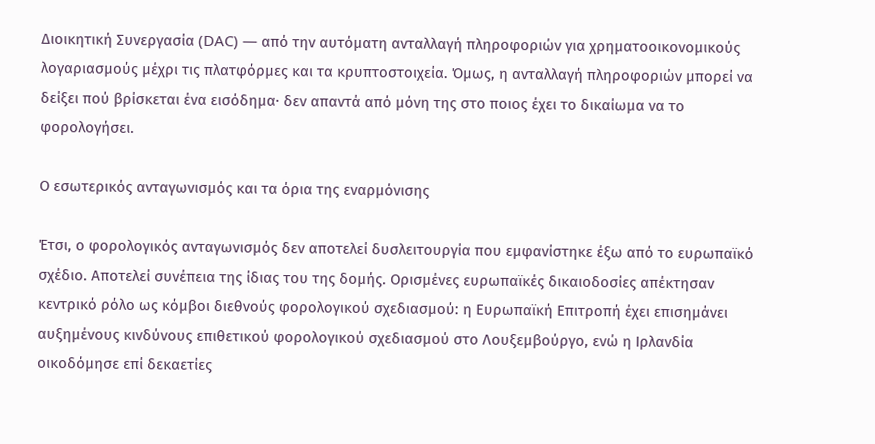Διοικητική Συνεργασία (DAC) — από την αυτόματη ανταλλαγή πληροφοριών για χρηματοοικονομικούς λογαριασμούς μέχρι τις πλατφόρμες και τα κρυπτοστοιχεία. Όμως, η ανταλλαγή πληροφοριών μπορεί να δείξει πού βρίσκεται ένα εισόδημα· δεν απαντά από μόνη της στο ποιος έχει το δικαίωμα να το φορολογήσει.

Ο εσωτερικός ανταγωνισμός και τα όρια της εναρμόνισης

Έτσι, ο φορολογικός ανταγωνισμός δεν αποτελεί δυσλειτουργία που εμφανίστηκε έξω από το ευρωπαϊκό σχέδιο. Αποτελεί συνέπεια της ίδιας του της δομής. Ορισμένες ευρωπαϊκές δικαιοδοσίες απέκτησαν κεντρικό ρόλο ως κόμβοι διεθνούς φορολογικού σχεδιασμού: η Ευρωπαϊκή Επιτροπή έχει επισημάνει αυξημένους κινδύνους επιθετικού φορολογικού σχεδιασμού στο Λουξεμβούργο, ενώ η Ιρλανδία οικοδόμησε επί δεκαετίες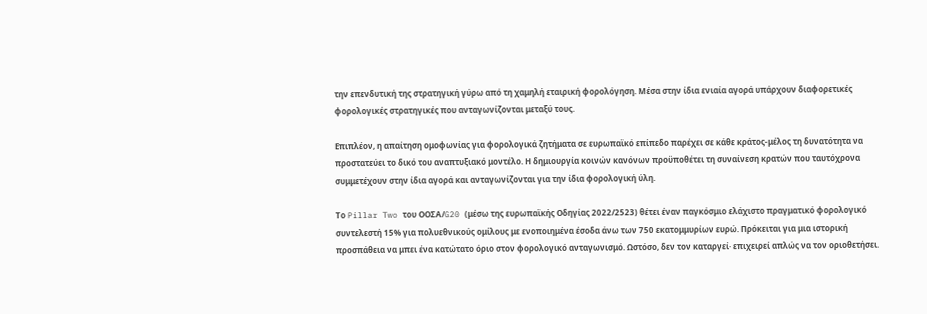την επενδυτική της στρατηγική γύρω από τη χαμηλή εταιρική φορολόγηση. Μέσα στην ίδια ενιαία αγορά υπάρχουν διαφορετικές φορολογικές στρατηγικές που ανταγωνίζονται μεταξύ τους.

Επιπλέον, η απαίτηση ομοφωνίας για φορολογικά ζητήματα σε ευρωπαϊκό επίπεδο παρέχει σε κάθε κράτος-μέλος τη δυνατότητα να προστατεύει το δικό του αναπτυξιακό μοντέλο. Η δημιουργία κοινών κανόνων προϋποθέτει τη συναίνεση κρατών που ταυτόχρονα συμμετέχουν στην ίδια αγορά και ανταγωνίζονται για την ίδια φορολογική ύλη.

Το Pillar Two του ΟΟΣΑ/G20 (μέσω της ευρωπαϊκής Οδηγίας 2022/2523) θέτει έναν παγκόσμιο ελάχιστο πραγματικό φορολογικό συντελεστή 15% για πολυεθνικούς ομίλους με ενοποιημένα έσοδα άνω των 750 εκατομμυρίων ευρώ. Πρόκειται για μια ιστορική προσπάθεια να μπει ένα κατώτατο όριο στον φορολογικό ανταγωνισμό. Ωστόσο, δεν τον καταργεί· επιχειρεί απλώς να τον οριοθετήσει.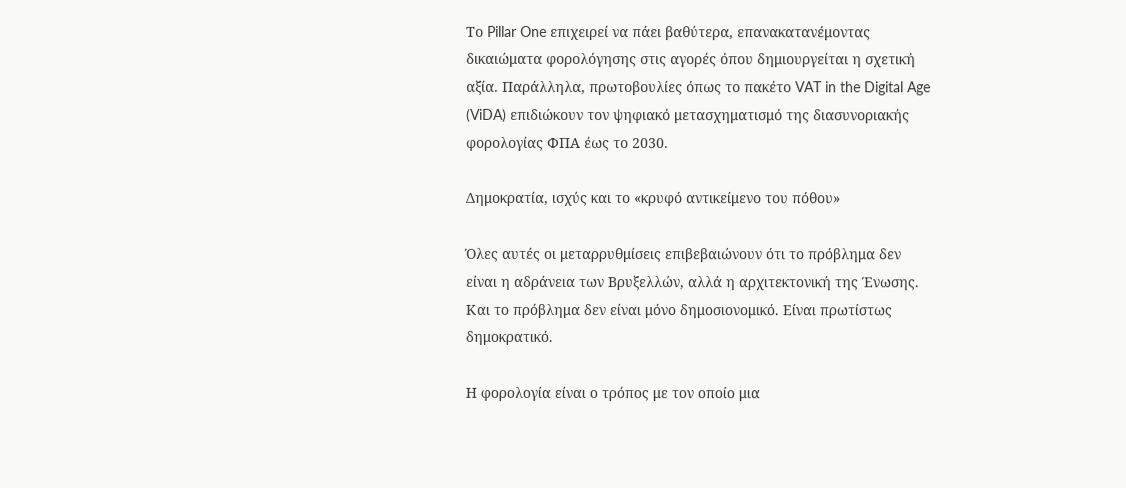Το Pillar One επιχειρεί να πάει βαθύτερα, επανακατανέμοντας δικαιώματα φορολόγησης στις αγορές όπου δημιουργείται η σχετική αξία. Παράλληλα, πρωτοβουλίες όπως το πακέτο VAT in the Digital Age (ViDA) επιδιώκουν τον ψηφιακό μετασχηματισμό της διασυνοριακής φορολογίας ΦΠΑ έως το 2030.

Δημοκρατία, ισχύς και το «κρυφό αντικείμενο του πόθου»

Όλες αυτές οι μεταρρυθμίσεις επιβεβαιώνουν ότι το πρόβλημα δεν είναι η αδράνεια των Βρυξελλών, αλλά η αρχιτεκτονική της Ένωσης. Και το πρόβλημα δεν είναι μόνο δημοσιονομικό. Είναι πρωτίστως δημοκρατικό.

Η φορολογία είναι ο τρόπος με τον οποίο μια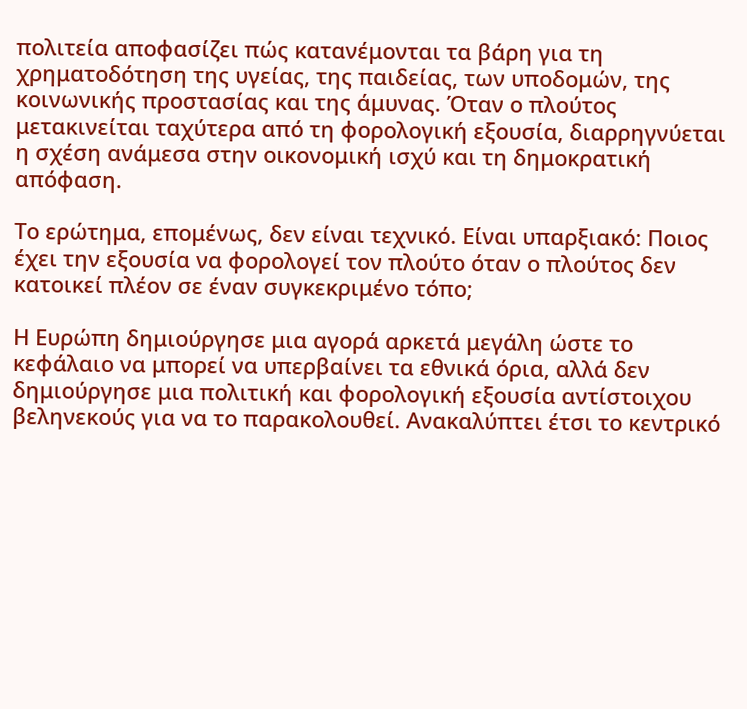πολιτεία αποφασίζει πώς κατανέμονται τα βάρη για τη χρηματοδότηση της υγείας, της παιδείας, των υποδομών, της κοινωνικής προστασίας και της άμυνας. Όταν ο πλούτος μετακινείται ταχύτερα από τη φορολογική εξουσία, διαρρηγνύεται η σχέση ανάμεσα στην οικονομική ισχύ και τη δημοκρατική απόφαση.

Το ερώτημα, επομένως, δεν είναι τεχνικό. Είναι υπαρξιακό: Ποιος έχει την εξουσία να φορολογεί τον πλούτο όταν ο πλούτος δεν κατοικεί πλέον σε έναν συγκεκριμένο τόπο;

Η Ευρώπη δημιούργησε μια αγορά αρκετά μεγάλη ώστε το κεφάλαιο να μπορεί να υπερβαίνει τα εθνικά όρια, αλλά δεν δημιούργησε μια πολιτική και φορολογική εξουσία αντίστοιχου βεληνεκούς για να το παρακολουθεί. Ανακαλύπτει έτσι το κεντρικό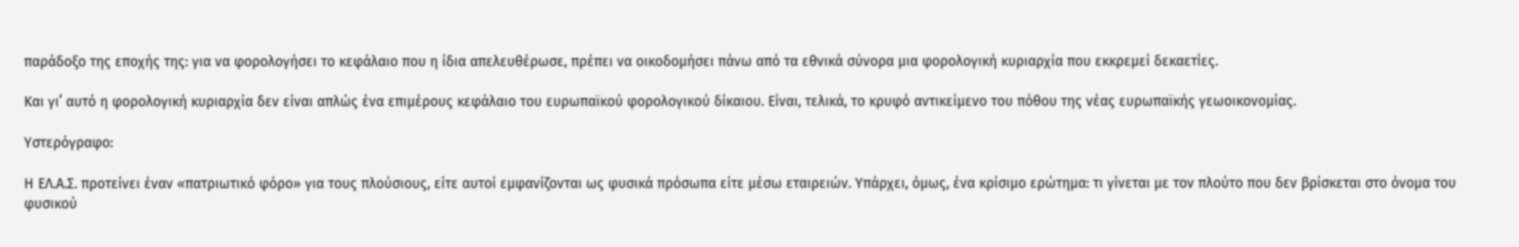παράδοξο της εποχής της: για να φορολογήσει το κεφάλαιο που η ίδια απελευθέρωσε, πρέπει να οικοδομήσει πάνω από τα εθνικά σύνορα μια φορολογική κυριαρχία που εκκρεμεί δεκαετίες.

Και γι’ αυτό η φορολογική κυριαρχία δεν είναι απλώς ένα επιμέρους κεφάλαιο του ευρωπαϊκού φορολογικού δίκαιου. Είναι, τελικά, το κρυφό αντικείμενο του πόθου της νέας ευρωπαϊκής γεωοικονομίας.

Υστερόγραφο:

Η ΕΛ.Α.Σ. προτείνει έναν «πατριωτικό φόρο» για τους πλούσιους, είτε αυτοί εμφανίζονται ως φυσικά πρόσωπα είτε μέσω εταιρειών. Υπάρχει, όμως, ένα κρίσιμο ερώτημα: τι γίνεται με τον πλούτο που δεν βρίσκεται στο όνομα του φυσικού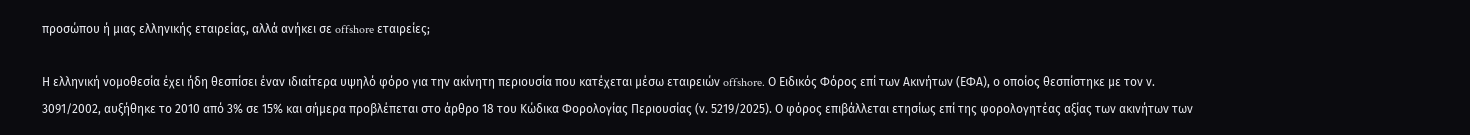προσώπου ή μιας ελληνικής εταιρείας, αλλά ανήκει σε offshore εταιρείες;

Η ελληνική νομοθεσία έχει ήδη θεσπίσει έναν ιδιαίτερα υψηλό φόρο για την ακίνητη περιουσία που κατέχεται μέσω εταιρειών offshore. Ο Ειδικός Φόρος επί των Ακινήτων (ΕΦΑ), ο οποίος θεσπίστηκε με τον ν. 3091/2002, αυξήθηκε το 2010 από 3% σε 15% και σήμερα προβλέπεται στο άρθρο 18 του Κώδικα Φορολογίας Περιουσίας (ν. 5219/2025). Ο φόρος επιβάλλεται ετησίως επί της φορολογητέας αξίας των ακινήτων των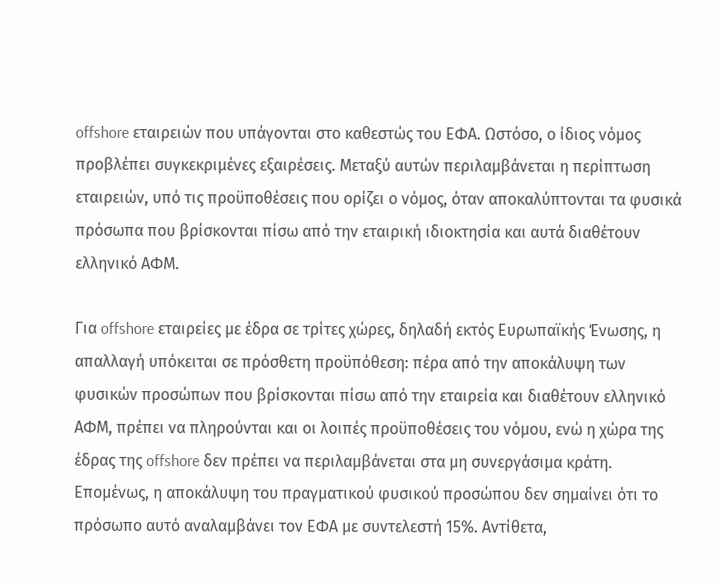offshore εταιρειών που υπάγονται στο καθεστώς του ΕΦΑ. Ωστόσο, ο ίδιος νόμος προβλέπει συγκεκριμένες εξαιρέσεις. Μεταξύ αυτών περιλαμβάνεται η περίπτωση εταιρειών, υπό τις προϋποθέσεις που ορίζει ο νόμος, όταν αποκαλύπτονται τα φυσικά πρόσωπα που βρίσκονται πίσω από την εταιρική ιδιοκτησία και αυτά διαθέτουν ελληνικό ΑΦΜ.

Για offshore εταιρείες με έδρα σε τρίτες χώρες, δηλαδή εκτός Ευρωπαϊκής Ένωσης, η απαλλαγή υπόκειται σε πρόσθετη προϋπόθεση: πέρα από την αποκάλυψη των φυσικών προσώπων που βρίσκονται πίσω από την εταιρεία και διαθέτουν ελληνικό ΑΦΜ, πρέπει να πληρούνται και οι λοιπές προϋποθέσεις του νόμου, ενώ η χώρα της έδρας της offshore δεν πρέπει να περιλαμβάνεται στα μη συνεργάσιμα κράτη. Επομένως, η αποκάλυψη του πραγματικού φυσικού προσώπου δεν σημαίνει ότι το πρόσωπο αυτό αναλαμβάνει τον ΕΦΑ με συντελεστή 15%. Αντίθετα,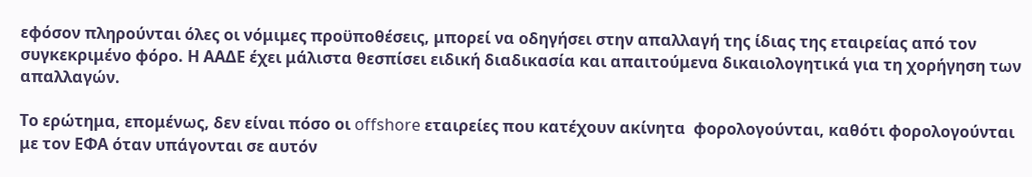εφόσον πληρούνται όλες οι νόμιμες προϋποθέσεις, μπορεί να οδηγήσει στην απαλλαγή της ίδιας της εταιρείας από τον συγκεκριμένο φόρο. Η ΑΑΔΕ έχει μάλιστα θεσπίσει ειδική διαδικασία και απαιτούμενα δικαιολογητικά για τη χορήγηση των απαλλαγών.

Το ερώτημα, επομένως, δεν είναι πόσο οι offshore εταιρείες που κατέχουν ακίνητα  φορολογούνται, καθότι φορολογούνται με τον ΕΦΑ όταν υπάγονται σε αυτόν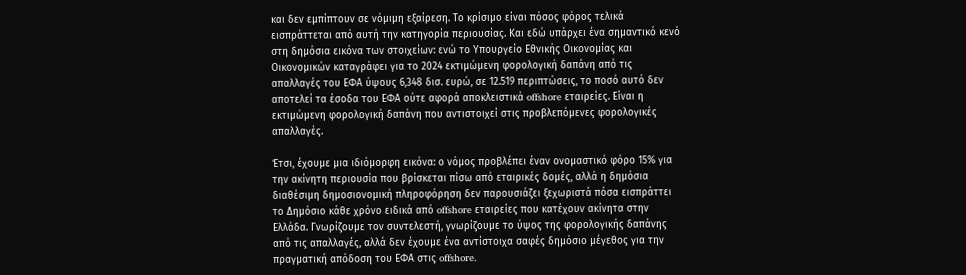και δεν εμπίπτουν σε νόμιμη εξαίρεση. Το κρίσιμο είναι πόσος φόρος τελικά εισπράττεται από αυτή την κατηγορία περιουσίας. Και εδώ υπάρχει ένα σημαντικό κενό στη δημόσια εικόνα των στοιχείων: ενώ το Υπουργείο Εθνικής Οικονομίας και Οικονομικών καταγράφει για το 2024 εκτιμώμενη φορολογική δαπάνη από τις απαλλαγές του ΕΦΑ ύψους 6,348 δισ. ευρώ, σε 12.519 περιπτώσεις, το ποσό αυτό δεν αποτελεί τα έσοδα του ΕΦΑ ούτε αφορά αποκλειστικά offshore εταιρείες. Είναι η εκτιμώμενη φορολογική δαπάνη που αντιστοιχεί στις προβλεπόμενες φορολογικές απαλλαγές.

Έτσι, έχουμε μια ιδιόμορφη εικόνα: ο νόμος προβλέπει έναν ονομαστικό φόρο 15% για την ακίνητη περιουσία που βρίσκεται πίσω από εταιρικές δομές, αλλά η δημόσια διαθέσιμη δημοσιονομική πληροφόρηση δεν παρουσιάζει ξεχωριστά πόσα εισπράττει το Δημόσιο κάθε χρόνο ειδικά από offshore εταιρείες που κατέχουν ακίνητα στην Ελλάδα. Γνωρίζουμε τον συντελεστή, γνωρίζουμε το ύψος της φορολογικής δαπάνης από τις απαλλαγές, αλλά δεν έχουμε ένα αντίστοιχα σαφές δημόσιο μέγεθος για την πραγματική απόδοση του ΕΦΑ στις offshore.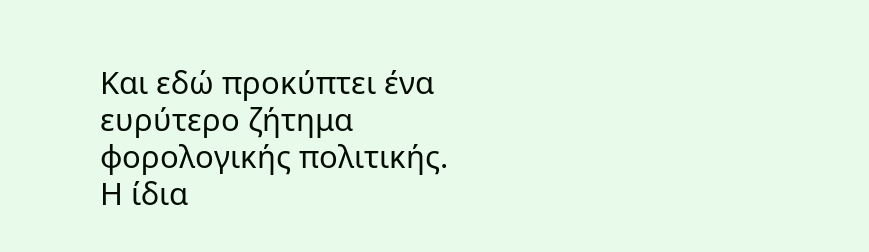Και εδώ προκύπτει ένα ευρύτερο ζήτημα φορολογικής πολιτικής. Η ίδια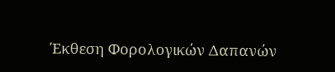Έκθεση Φορολογικών Δαπανών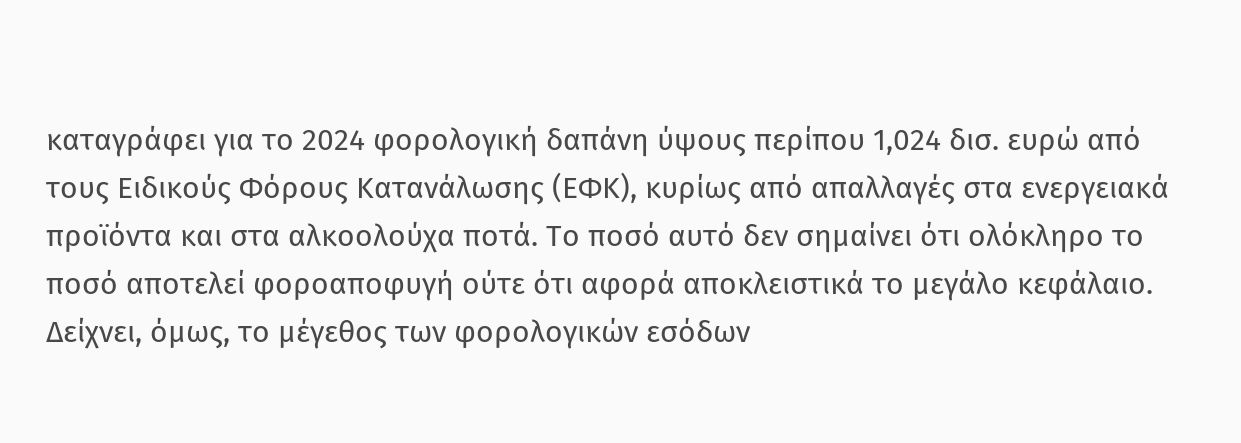καταγράφει για το 2024 φορολογική δαπάνη ύψους περίπου 1,024 δισ. ευρώ από τους Ειδικούς Φόρους Κατανάλωσης (ΕΦΚ), κυρίως από απαλλαγές στα ενεργειακά προϊόντα και στα αλκοολούχα ποτά. Το ποσό αυτό δεν σημαίνει ότι ολόκληρο το ποσό αποτελεί φοροαποφυγή ούτε ότι αφορά αποκλειστικά το μεγάλο κεφάλαιο. Δείχνει, όμως, το μέγεθος των φορολογικών εσόδων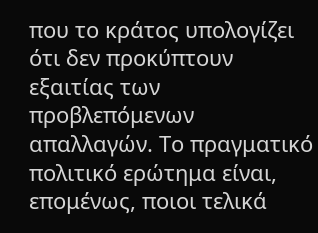που το κράτος υπολογίζει ότι δεν προκύπτουν εξαιτίας των προβλεπόμενων απαλλαγών. Το πραγματικό πολιτικό ερώτημα είναι, επομένως, ποιοι τελικά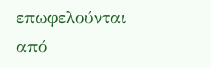επωφελούνται από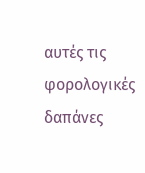αυτές τις φορολογικές δαπάνες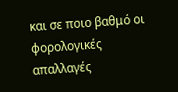και σε ποιο βαθμό οι φορολογικές απαλλαγές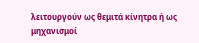λειτουργούν ως θεμιτά κίνητρα ή ως μηχανισμοί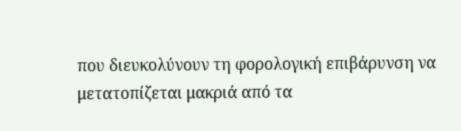που διευκολύνουν τη φορολογική επιβάρυνση να μετατοπίζεται μακριά από τα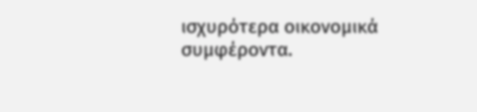ισχυρότερα οικονομικά συμφέροντα.